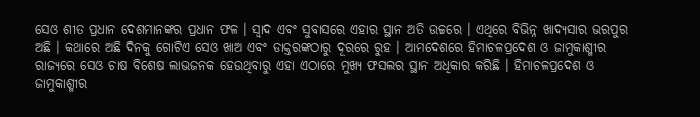ସେଓ ଶୀତ ପ୍ରଧାନ ଦେଶମାନଙ୍କର ପ୍ରଧାନ ଫଳ । ସ୍ଵାଦ ଏବଂ ସୁବାସରେ ଏହାର ସ୍ଥାନ ଅତି ଉଚ୍ଚରେ । ଏଥିରେ ବିଭିନ୍ନ ଖାଦ୍ୟସାର ଭରପୁର ଅଛି । କଥାରେ ଅଛି ଦିନକୁ ଗୋଟିଏ ସେଓ ଖାଅ ଏବଂ ଡାକ୍ତରଙ୍କଠାରୁ ଦୂରରେ ରୁହ । ଆମଦେଶରେ ହିମାଚଳପ୍ରଦେଶ ଓ ଜାମୁକାଶ୍ମୀର ରାଜ୍ୟରେ ସେଓ ଚାଷ ବିଶେଷ ଲାଭଜନକ ହେଉଥିବାରୁ ଏହା ଏଠାରେ ମୁଖ୍ୟ ଫସଲର ସ୍ଥାନ ଅଧିକାର କରିଛି । ହିମାଚଳପ୍ରଦେଶ ଓ ଜାମୁକାଶ୍ମୀର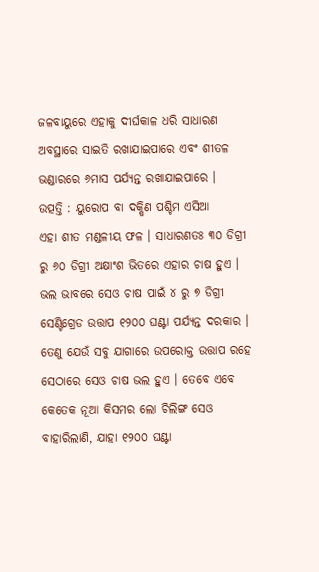ଜଳବାୟୁରେ ଏହାକୁ ଦୀର୍ଘକାଳ ଧରି ସାଧାରଣ ଅବସ୍ଥାରେ ସାଇତି ରଖାଯାଇପାରେ ଏବଂ ଶୀତଳ ଭଣ୍ଡାରରେ ୬ମାସ ପର୍ଯ୍ୟନ୍ତ ରଖାଯାଇପାରେ ।
ଉତ୍ପତ୍ତି : ୟୁରୋପ ବା ଦକ୍ଷିଣ ପଶ୍ଚିମ ଏସିଆ
ଏହା ଶୀତ ମଣ୍ଡଳୀୟ ଫଳ । ସାଧାରଣତଃ ୩୦ ଡିଗ୍ରୀ ରୁ ୬୦ ଡିଗ୍ରୀ ଅକ୍ଷାଂଶ ଭିତରେ ଏହାର ଚାଷ ହୁଏ । ଭଲ ଭାବରେ ସେଓ ଚାଷ ପାଇଁ ୪ ରୁ ୭ ଡିଗ୍ରୀ ସେଣ୍ଟିଗ୍ରେଡ ଉତ୍ତାପ ୧୨୦୦ ଘଣ୍ଟା ପର୍ଯ୍ୟନ୍ତ ଦରକାର । ତେଣୁ ଯେଉଁ ସବୁ ଯାଗାରେ ଉପରୋକ୍ତ ଉତ୍ତାପ ରହେ ସେଠାରେ ସେଓ ଚାଷ ଭଲ ହୁଏ । ତେବେ ଏବେ କେତେକ ନୂଆ କିସମର ଲୋ ଚିଲିଙ୍ଗ ସେଓ ବାହାରିଲାଣି, ଯାହା ୧୨୦୦ ଘଣ୍ଟା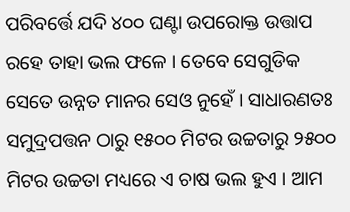ପରିବର୍ତ୍ତେ ଯଦି ୪୦୦ ଘଣ୍ଟା ଉପରୋକ୍ତ ଉତ୍ତାପ ରହେ ତାହା ଭଲ ଫଳେ । ତେବେ ସେଗୁଡିକ ସେତେ ଉନ୍ନତ ମାନର ସେଓ ନୁହେଁ । ସାଧାରଣତଃ ସମୁଦ୍ରପତ୍ତନ ଠାରୁ ୧୫୦୦ ମିଟର ଉଚ୍ଚତାରୁ ୨୫୦୦ ମିଟର ଉଚ୍ଚତା ମଧ୍ୟରେ ଏ ଚାଷ ଭଲ ହୁଏ । ଆମ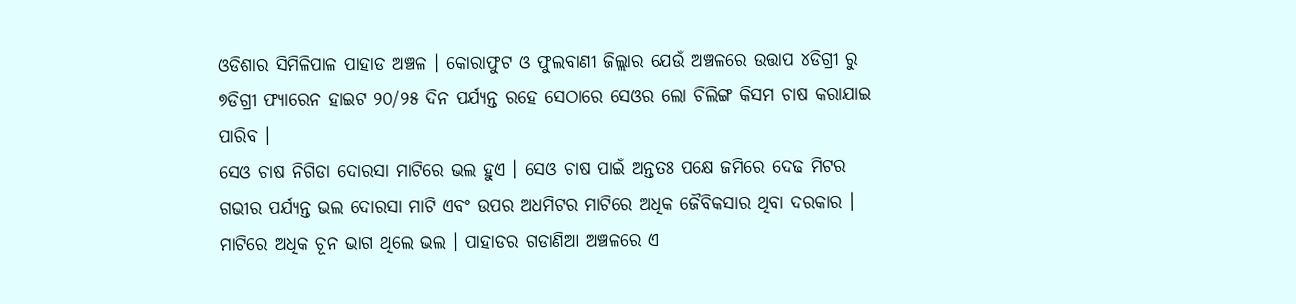ଓଡିଶାର ସିମିଳିପାଳ ପାହାଡ ଅଞ୍ଚଳ । କୋରାଫୁଟ ଓ ଫୁଲବାଣୀ ଜିଲ୍ଲାର ଯେଉଁ ଅଞ୍ଚଳରେ ଉତ୍ତାପ ୪ଡିଗ୍ରୀ ରୁ ୭ଡିଗ୍ରୀ ଫ୍ୟାରେନ ହାଇଟ ୨୦/୨୫ ଦିନ ପର୍ଯ୍ୟନ୍ତ ରହେ ସେଠାରେ ସେଓର ଲୋ ଚିଲିଙ୍ଗ କିସମ ଚାଷ କରାଯାଇ ପାରିବ ।
ସେଓ ଚାଷ ନିଗିଡା ଦୋରସା ମାଟିରେ ଭଲ ହୁଏ । ସେଓ ଚାଷ ପାଇଁ ଅନ୍ତତଃ ପକ୍ଷେ ଜମିରେ ଦେଢ ମିଟର ଗଭୀର ପର୍ଯ୍ୟନ୍ତ ଭଲ ଦୋରସା ମାଟି ଏବଂ ଉପର ଅଧମିଟର ମାଟିରେ ଅଧିକ ଜୈବିକସାର ଥିବା ଦରକାର । ମାଟିରେ ଅଧିକ ଚୂନ ଭାଗ ଥିଲେ ଭଲ । ପାହାଡର ଗଡାଣିଆ ଅଞ୍ଚଳରେ ଏ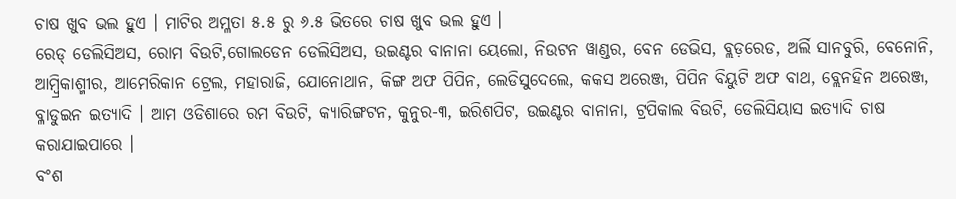ଚାଷ ଖୁବ ଭଲ ହୁଏ । ମାଟିର ଅମ୍ଳତା ୫.୫ ରୁ ୬.୫ ଭିତରେ ଚାଷ ଖୁବ ଭଲ ହୁଏ ।
ରେଡ୍ ଡେଲିସିଅସ, ରୋମ ବିଉଟି,ଗୋଲଡେନ ଡେଲିସିଅସ, ଉଇଣ୍ଟର ବାନାନା ୟେଲୋ, ନିଉଟନ ୱାଣ୍ଡର, ବେନ ଡେଭିସ, ବ୍ଲଡ଼ରେଡ, ଅର୍ଲି ସାନବୁରି, ବେନୋନି, ଆମ୍ବ୍ରିକାଶ୍ମୀର, ଆମେରିକାନ ଟ୍ରେଲ, ମହାରାଜି, ଯୋନୋଥାନ, କିଙ୍ଗ ଅଫ ପିପିନ, ଲେଡିସୁଦେଲେ, କକସ ଅରେଞ୍ଜ, ପିପିନ ବିୟୁଟି ଅଫ ବାଥ, ବ୍ଲେନହିନ ଅରେଞ୍ଜ, ବ୍ଳାଡୁଇନ ଇତ୍ୟାଦି । ଆମ ଓଡିଶାରେ ରମ ବିଉଟି, କ୍ୟାରିଙ୍ଗଟନ, କୁନୁର-୩, ଇରିଶପିଟ, ଉଇଣ୍ଟର ବାନାନା, ଟ୍ରପିକାଲ ବିଉଟି, ଡେଲିସିୟାସ ଇତ୍ୟାଦି ଚାଷ କରାଯାଇପାରେ ।
ବଂଶ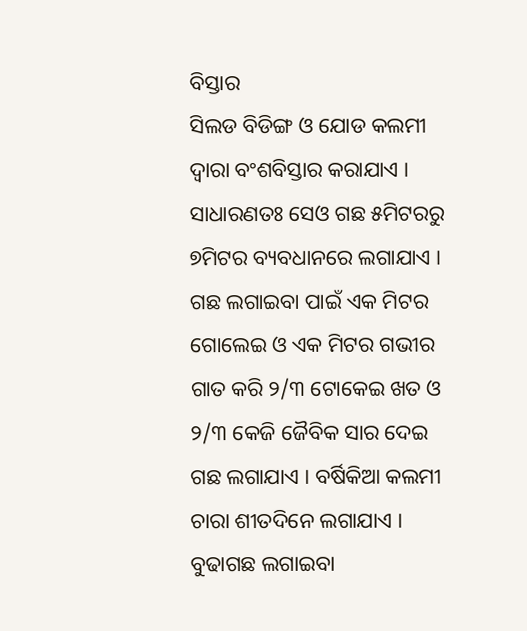ବିସ୍ତାର
ସିଲଡ ବିଡିଙ୍ଗ ଓ ଯୋଡ କଲମୀ ଦ୍ଵାରା ବଂଶବିସ୍ତାର କରାଯାଏ ।
ସାଧାରଣତଃ ସେଓ ଗଛ ୫ମିଟରରୁ ୭ମିଟର ବ୍ୟବଧାନରେ ଲଗାଯାଏ । ଗଛ ଲଗାଇବା ପାଇଁ ଏକ ମିଟର ଗୋଲେଇ ଓ ଏକ ମିଟର ଗଭୀର ଗାତ କରି ୨/୩ ଟୋକେଇ ଖତ ଓ ୨/୩ କେଜି ଜୈବିକ ସାର ଦେଇ ଗଛ ଲଗାଯାଏ । ବର୍ଷିକିଆ କଲମୀ ଚାରା ଶୀତଦିନେ ଲଗାଯାଏ । ବୁଢାଗଛ ଲଗାଇବା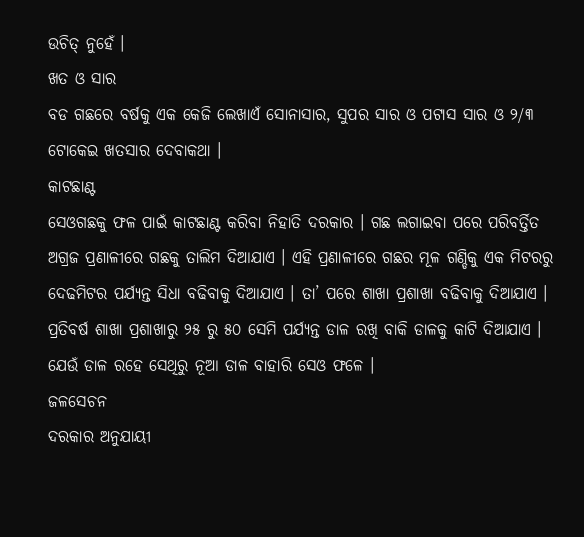ଉଚିତ୍ ନୁହେଁ ।
ଖତ ଓ ସାର
ବଡ ଗଛରେ ବର୍ଷକୁ ଏକ କେଜି ଲେଖାଏଁ ସୋନାସାର, ସୁପର ସାର ଓ ପଟାସ ସାର ଓ ୨/୩ ଟୋକେଇ ଖତସାର ଦେବାକଥା ।
କାଟଛାଣ୍ଟ
ସେଓଗଛକୁ ଫଳ ପାଇଁ କାଟଛାଣ୍ଟ କରିବା ନିହାତି ଦରକାର । ଗଛ ଲଗାଇବା ପରେ ପରିବର୍ତ୍ତିତ ଅଗ୍ରଜ ପ୍ରଣାଳୀରେ ଗଛକୁ ତାଲିମ ଦିଆଯାଏ । ଏହି ପ୍ରଣାଳୀରେ ଗଛର ମୂଳ ଗଣ୍ଡିକୁ ଏକ ମିଟରରୁ ଦେଢମିଟର ପର୍ଯ୍ୟନ୍ତ ସିଧା ବଢିବାକୁ ଦିଆଯାଏ । ତା’ ପରେ ଶାଖା ପ୍ରଶାଖା ବଢିବାକୁ ଦିଆଯାଏ । ପ୍ରତିବର୍ଷ ଶାଖା ପ୍ରଶାଖାରୁ ୨୫ ରୁ ୫୦ ସେମି ପର୍ଯ୍ୟନ୍ତ ଡାଳ ରଖି ବାକି ଡାଳକୁ କାଟି ଦିଆଯାଏ । ଯେଉଁ ଡାଳ ରହେ ସେଥିରୁ ନୂଆ ଡାଳ ବାହାରି ସେଓ ଫଳେ ।
ଜଳସେଚନ
ଦରକାର ଅନୁଯାୟୀ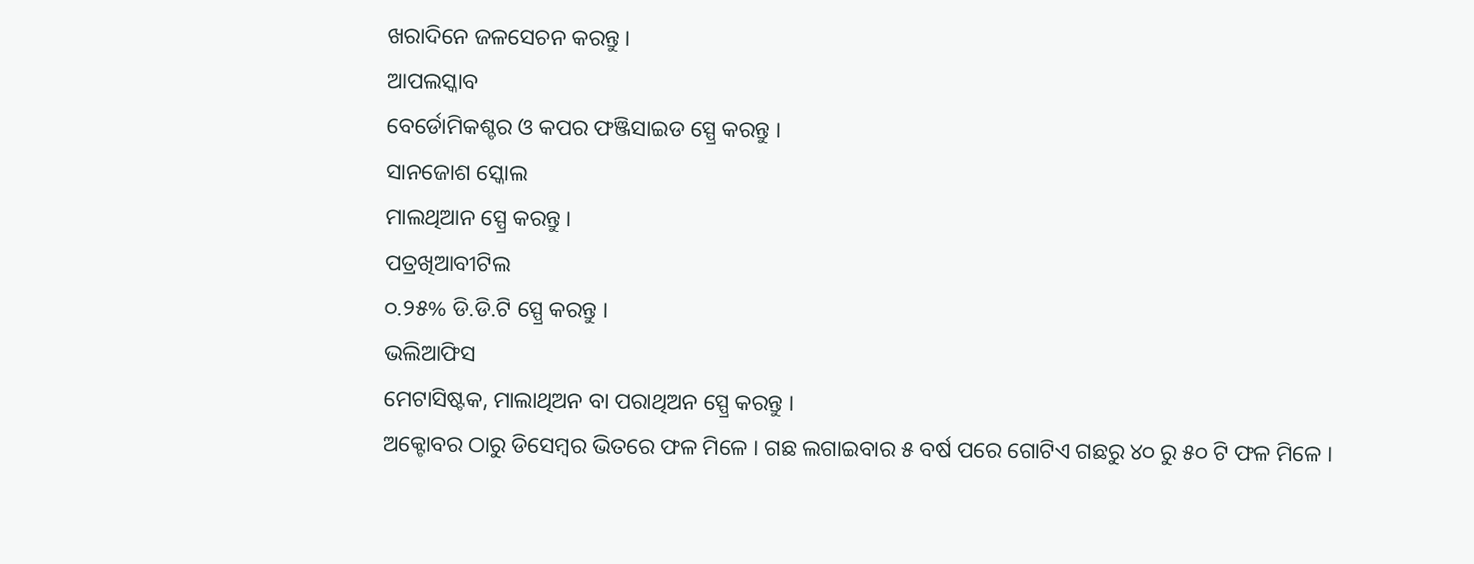ଖରାଦିନେ ଜଳସେଚନ କରନ୍ତୁ ।
ଆପଲସ୍କାବ
ବେର୍ଡୋମିକଶ୍ଚର ଓ କପର ଫଞ୍ଜିସାଇଡ ସ୍ପ୍ରେ କରନ୍ତୁ ।
ସାନଜୋଶ ସ୍କୋଲ
ମାଲଥିଆନ ସ୍ପ୍ରେ କରନ୍ତୁ ।
ପତ୍ରଖିଆବୀଟିଲ
୦.୨୫% ଡି.ଡି.ଟି ସ୍ପ୍ରେ କରନ୍ତୁ ।
ଭଲିଆଫିସ
ମେଟାସିଷ୍ଟକ, ମାଲାଥିଅନ ବା ପରାଥିଅନ ସ୍ପ୍ରେ କରନ୍ତୁ ।
ଅକ୍ଟୋବର ଠାରୁ ଡିସେମ୍ବର ଭିତରେ ଫଳ ମିଳେ । ଗଛ ଲଗାଇବାର ୫ ବର୍ଷ ପରେ ଗୋଟିଏ ଗଛରୁ ୪୦ ରୁ ୫୦ ଟି ଫଳ ମିଳେ ।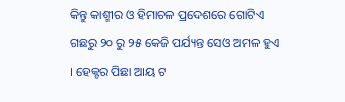କିନ୍ତୁ କାଶ୍ମୀର ଓ ହିମାଚଳ ପ୍ରଦେଶରେ ଗୋଟିଏ ଗଛରୁ ୨୦ ରୁ ୨୫ କେଜି ପର୍ଯ୍ୟନ୍ତ ସେଓ ଅମଳ ହୁଏ । ହେକ୍ଟର ପିଛା ଆୟ ଟ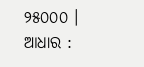୨୫୦୦୦ ।
ଆଧାର :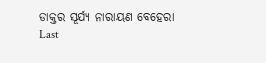ଡାକ୍ତର ସୂର୍ଯ୍ୟ ନାରାୟଣ ବେହେରା
Last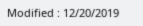Modified : 12/20/2019